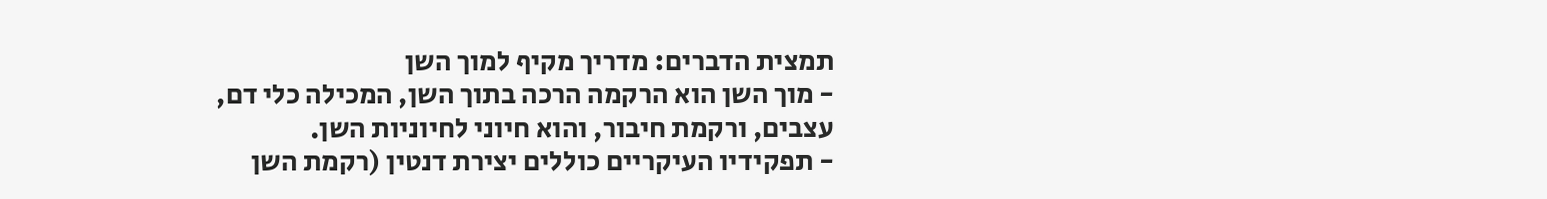תמצית הדברים: מדריך מקיף למוך השן
- מוך השן הוא הרקמה הרכה בתוך השן, המכילה כלי דם, עצבים, ורקמת חיבור, והוא חיוני לחיוניות השן.
- תפקידיו העיקריים כוללים יצירת דנטין (רקמת השן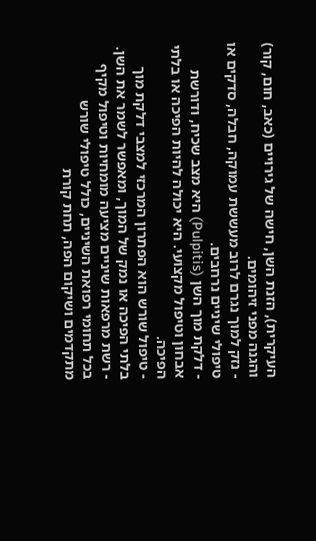העיקרית), הזנת השן, חישה של גירויים (כאב, חום, קור) והגנה מפני זיהומים.
- נזק למוך נגרם לרוב מעששת עמוקה, חבלה, סדקים או טיפולי שיניים נרחבים.
- דלקת מוך השן (Pulpitis) היא מצב שכיח, ודורשת אבחון וטיפול מקצועי. היא יכולה להיות הפיכה או בלתי הפיכה.
- טיפול שורש הוא הפתרון המרכזי למצבי דלקת מוך בלתי הפיכה או נמק של המוך, ומאפשר לשמר את השן.
- רשת מרפאות שיניים מציעה מומחיות וטיפול מקיף בכל תחומי רפואת השיניים, כולל טיפולי שורש מתקדמים ושיקום הפה, תחת קורת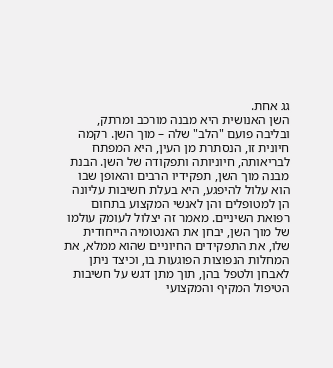גג אחת.
השן האנושית היא מבנה מורכב ומרתק, ובליבה פועם "הלב" שלה – מוך השן. רקמה חיונית זו, הנסתרת מן העין, היא המפתח לבריאותה, חיוניותה ותפקודה של השן. הבנת מבנה מוך השן, תפקידיו הרבים והאופן שבו הוא עלול להיפגע, היא בעלת חשיבות עליונה הן למטופלים והן לאנשי המקצוע בתחום רפואת השיניים. מאמר זה יצלול לעומק עולמו של מוך השן, יבחן את האנטומיה הייחודית שלו, את התפקידים החיוניים שהוא ממלא, את המחלות הנפוצות הפוגעות בו, וכיצד ניתן לאבחן ולטפל בהן, תוך מתן דגש על חשיבות הטיפול המקיף והמקצועי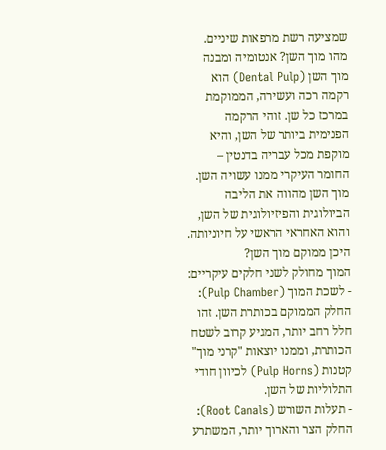שמציעה רשת מרפאות שיניים.
מהו מוך השן? אנטומיה ומבנה
מוך השן (Dental Pulp) הוא רקמה רכה ועשירה, הממוקמת במרכז כל שן. זוהי הרקמה הפנימית ביותר של השן, והיא מוקפת מכל עבריה בדנטין – החומר העיקרי ממנו עשויה השן. מוך השן מהווה את הליבה הביולוגית והפיזיולוגית של השן, והוא האחראי הראשי על חיוניותה.
היכן ממוקם מוך השן?
המוך מחולק לשני חלקים עיקריים:
- לשכת המוך (Pulp Chamber): החלק הממוקם בכותרת השן. זהו חלל רחב יותר, המגיע קרוב לשטח הכותרת, וממנו יוצאות "קרני מוך" קטנות (Pulp Horns) לכיוון חודי התלוליות של השן.
- תעלות השורש (Root Canals): החלק הצר והארוך יותר, המשתרע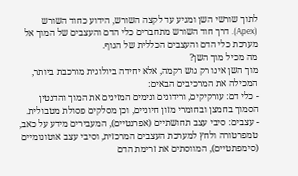לתוך שורשי השן ומגיע עד לקצה השורש, הידוע כחוד השורש (Apex). דרך חוד השורש מתחברים כלי הדם והעצבים של המוך אל מערכת כלי הדם והעצבים הכללית של הגוף.
מה מכיל מוך השן?
מוך השן אינו רק גוש רקמה, אלא יחידה ביולוגית מורכבת ביותר, המכילה את המרכיבים הבאים:
- כלי דם: עורקיקים, ורידונים ונימים המזינים את המוך והדנטין הסמוך בחמצן ובחומרי מזון חיוניים, וכן מסלקים פסולת מטבולית.
- עצבים: סיבי עצב תחושתיים (אפרנטיים), המעבירים מידע על כאב, טמפרטורה ולחץ למערכת העצבים המרכזית, וסיבי עצב אוטונומיים (סימפתטיים), המווסתים את זרימת הדם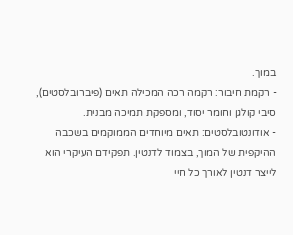במוך.
- רקמת חיבור: רקמה רכה המכילה תאים (פיברובלסטים), סיבי קולגן וחומר יסוד, ומספקת תמיכה מבנית.
- אודונטובלסטים: תאים מיוחדים הממוקמים בשכבה ההיקפית של המוך, בצמוד לדנטין. תפקידם העיקרי הוא לייצר דנטין לאורך כל חיי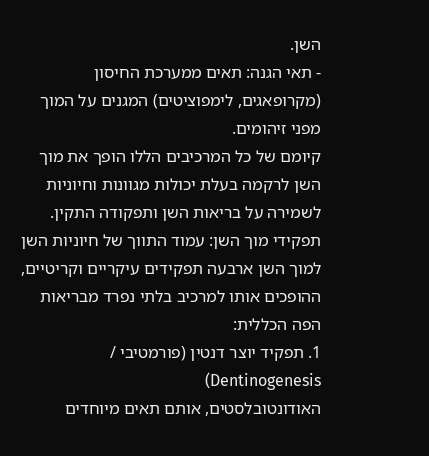השן.
- תאי הגנה: תאים ממערכת החיסון (מקרופאגים, לימפוציטים) המגנים על המוך מפני זיהומים.
קיומם של כל המרכיבים הללו הופך את מוך השן לרקמה בעלת יכולות מגוונות וחיוניות לשמירה על בריאות השן ותפקודה התקין.
תפקידי מוך השן: עמוד התווך של חיוניות השן
למוך השן ארבעה תפקידים עיקריים וקריטיים, ההופכים אותו למרכיב בלתי נפרד מבריאות הפה הכללית:
1. תפקיד יוצר דנטין (פורמטיבי / Dentinogenesis)
האודונטובלסטים, אותם תאים מיוחדים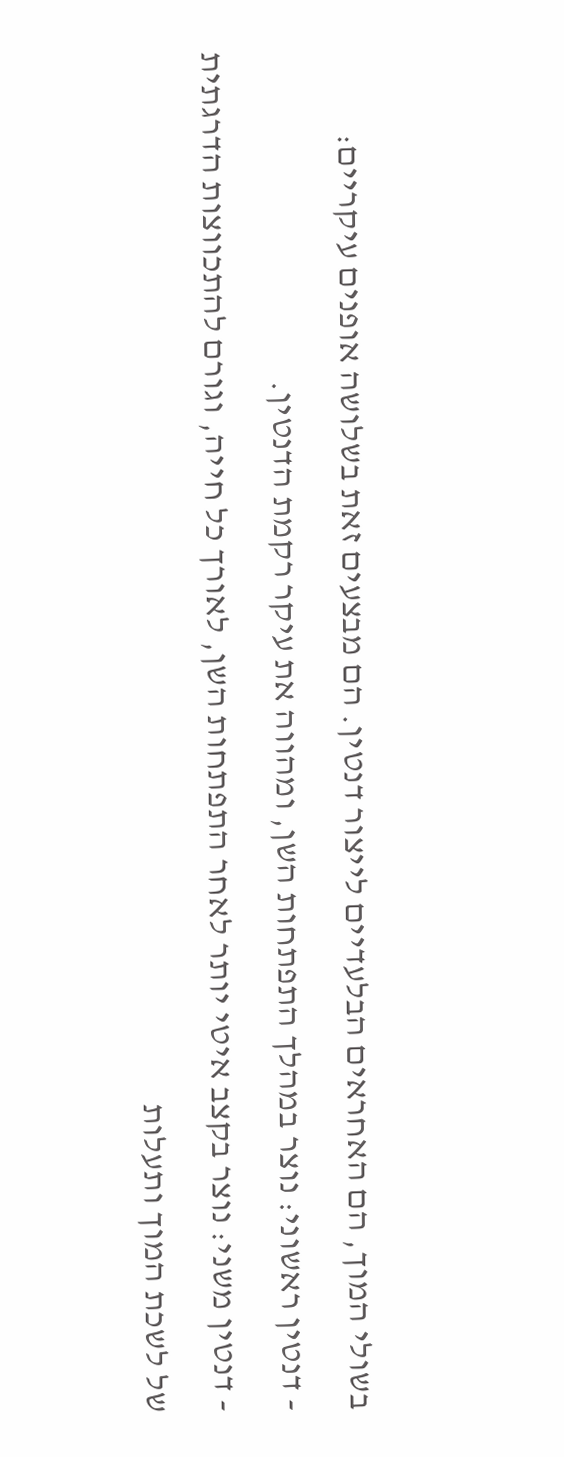בשולי המוך, הם האחראים הבלעדיים לייצור דנטין. הם מבצעים זאת בשלושה אופנים עיקריים:
- דנטין ראשוני: נוצר במהלך התפתחות השן, ומהווה את עיקר רקמת הדנטין.
- דנטין משני: נוצר בקצב איטי יותר לאחר התפתחות השן, לאורך כל חייה, וגורם להתכווצות הדרגתית של לשכת המוך ותעלות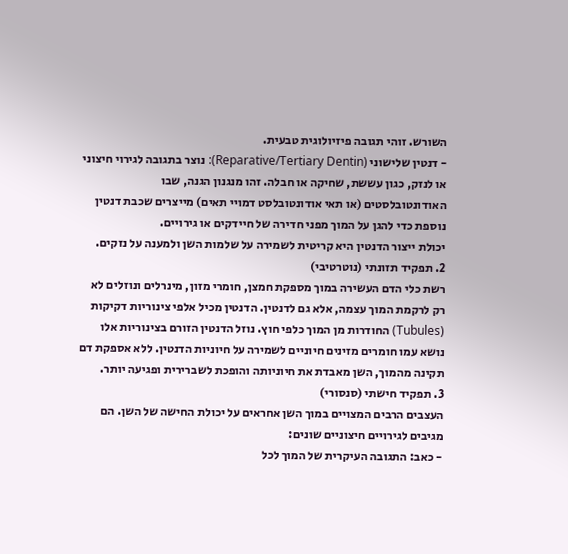השורש. זוהי תגובה פיזיולוגית טבעית.
- דנטין שלישוני (Reparative/Tertiary Dentin): נוצר בתגובה לגירוי חיצוני או לנזק, כגון עששת, שחיקה או חבלה. זהו מנגנון הגנה, שבו האודונטובלסטים (או תאי אודונטובלסט דמויי תאים) מייצרים שכבת דנטין נוספת כדי להגן על המוך מפני חדירה של חיידקים או גירויים.
יכולת ייצור הדנטין היא קריטית לשמירה על שלמות השן ולמענה על נזקים.
2. תפקיד תזונתי (נוטרטיבי)
רשת כלי הדם העשירה במוך מספקת חמצן, חומרי מזון, מינרלים ונוזלים לא רק לרקמת המוך עצמה, אלא גם לדנטין. הדנטין מכיל אלפי צינוריות דקיקות (Tubules) החודרות מן המוך כלפי חוץ. נוזל הדנטין הזורם בצינוריות אלו נושא עמו חומרים מזינים חיוניים לשמירה על חיוניות הדנטין. ללא אספקת דם תקינה מהמוך, השן מאבדת את חיוניותה והופכת לשברירית ופגיעה יותר.
3. תפקיד חישתי (סנסורי)
העצבים הרבים המצויים במוך השן אחראים על יכולת החישה של השן. הם מגיבים לגירויים חיצוניים שונים:
- כאב: התגובה העיקרית של המוך לכל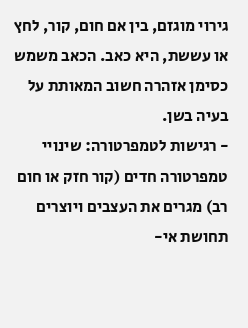גירוי מוגזם, בין אם חום, קור, לחץ או עששת, היא כאב. הכאב משמש כסימן אזהרה חשוב המאותת על בעיה בשן.
- רגישות לטמפרטורה: שינויי טמפרטורה חדים (קור חזק או חום רב) מגרים את העצבים ויוצרים תחושת אי-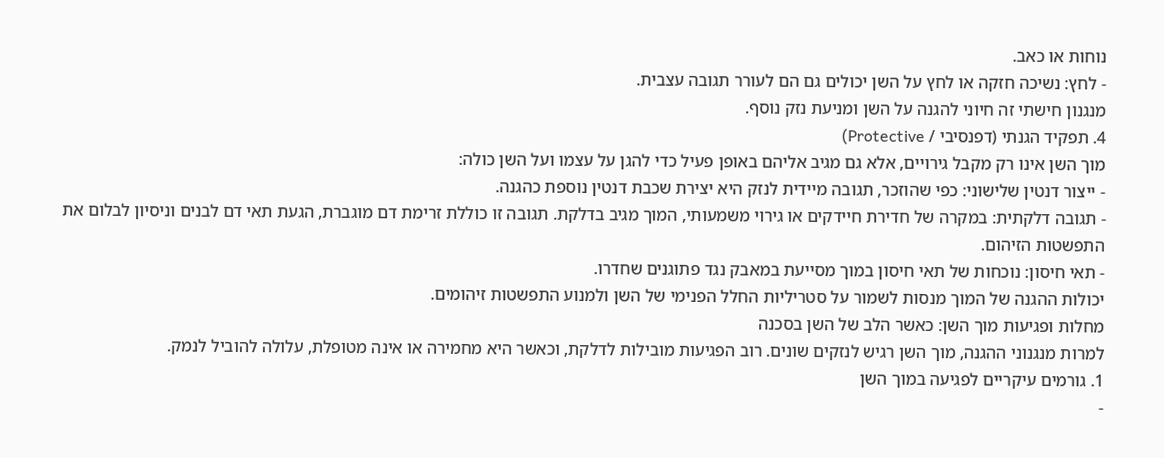נוחות או כאב.
- לחץ: נשיכה חזקה או לחץ על השן יכולים גם הם לעורר תגובה עצבית.
מנגנון חישתי זה חיוני להגנה על השן ומניעת נזק נוסף.
4. תפקיד הגנתי (דפנסיבי / Protective)
מוך השן אינו רק מקבל גירויים, אלא גם מגיב אליהם באופן פעיל כדי להגן על עצמו ועל השן כולה:
- ייצור דנטין שלישוני: כפי שהוזכר, תגובה מיידית לנזק היא יצירת שכבת דנטין נוספת כהגנה.
- תגובה דלקתית: במקרה של חדירת חיידקים או גירוי משמעותי, המוך מגיב בדלקת. תגובה זו כוללת זרימת דם מוגברת, הגעת תאי דם לבנים וניסיון לבלום את התפשטות הזיהום.
- תאי חיסון: נוכחות של תאי חיסון במוך מסייעת במאבק נגד פתוגנים שחדרו.
יכולות ההגנה של המוך מנסות לשמור על סטריליות החלל הפנימי של השן ולמנוע התפשטות זיהומים.
מחלות ופגיעות מוך השן: כאשר הלב של השן בסכנה
למרות מנגנוני ההגנה, מוך השן רגיש לנזקים שונים. רוב הפגיעות מובילות לדלקת, וכאשר היא מחמירה או אינה מטופלת, עלולה להוביל לנמק.
1. גורמים עיקריים לפגיעה במוך השן
-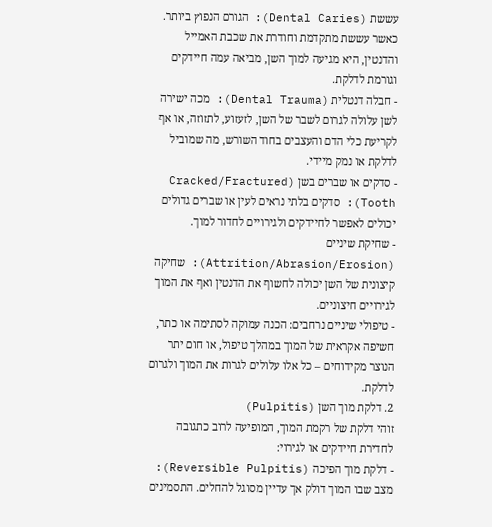עששת (Dental Caries): הגורם הנפוץ ביותר. כאשר עששת מתקדמת וחודרת את שכבת האמייל והדנטין, היא מגיעה למוך השן, מביאה עמה חיידקים וגורמת לדלקת.
- חבלה דנטלית (Dental Trauma): מכה ישירה לשן עלולה לגרום לשבר של השן, לזעזוע, לתזוזה, או אף לקריעת כלי הדם והעצבים בחוד השורש, מה שמוביל לדלקת או נמק מיידי.
- סדקים או שברים בשן (Cracked/Fractured Tooth): סדקים בלתי נראים לעין או שברים גדולים יכולים לאפשר לחיידקים ולגירויים לחדור למוך.
- שחיקת שיניים (Attrition/Abrasion/Erosion): שחיקה קיצונית של השן יכולה לחשוף את הדנטין ואף את המוך לגירויים חיצוניים.
- טיפולי שיניים נרחבים: הכנה עמוקה לסתימה או כתר, חשיפה אקראית של המוך במהלך טיפול, או חום יתר הנוצר מקידוחים – כל אלו עלולים לגרות את המוך ולגרום לדלקת.
2. דלקת מוך השן (Pulpitis)
זוהי דלקת של רקמת המוך, המופיעה לרוב כתגובה לחדירת חיידקים או לגירוי:
- דלקת מוך הפיכה (Reversible Pulpitis): מצב שבו המוך דולק אך עדיין מסוגל להחלים. התסמינים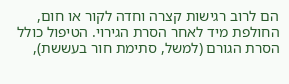הם לרוב רגישות קצרה וחדה לקור או חום, החולפת מיד לאחר הסרת הגירוי. הטיפול כולל הסרת הגורם (למשל, סתימת חור בעששת),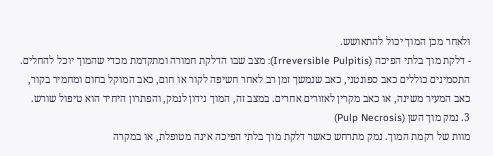ולאחר מכן המוך יכול להתאושש.
- דלקת מוך בלתי הפיכה (Irreversible Pulpitis): מצב שבו הדלקת חמורה ומתקדמת מכדי שהמוך יוכל להחלים. התסמינים כוללים כאב ספונטני, כאב שנמשך זמן רב לאחר חשיפה לקור או חום, כאב המוקל בחום ומחמיר בקור, כאב המעיר משינה, או כאב מקרין לאזורים אחרים. במצב זה, המוך נידון לנמק, והפתרון היחיד הוא טיפול שורש.
3. נמק מוך השן (Pulp Necrosis)
מוות של רקמת המוך. נמק מתרחש כאשר דלקת מוך בלתי הפיכה אינה מטופלת, או במקרה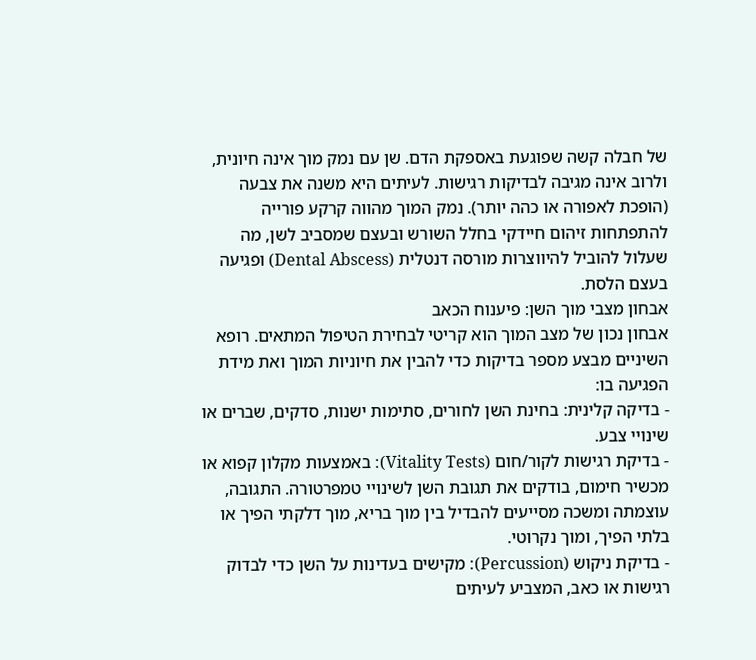של חבלה קשה שפוגעת באספקת הדם. שן עם נמק מוך אינה חיונית, ולרוב אינה מגיבה לבדיקות רגישות. לעיתים היא משנה את צבעה (הופכת לאפורה או כהה יותר). נמק המוך מהווה קרקע פורייה להתפתחות זיהום חיידקי בחלל השורש ובעצם שמסביב לשן, מה שעלול להוביל להיווצרות מורסה דנטלית (Dental Abscess) ופגיעה בעצם הלסת.
אבחון מצבי מוך השן: פיענוח הכאב
אבחון נכון של מצב המוך הוא קריטי לבחירת הטיפול המתאים. רופא השיניים מבצע מספר בדיקות כדי להבין את חיוניות המוך ואת מידת הפגיעה בו:
- בדיקה קלינית: בחינת השן לחורים, סתימות ישנות, סדקים, שברים או שינויי צבע.
- בדיקת רגישות לקור/חום (Vitality Tests): באמצעות מקלון קפוא או מכשיר חימום, בודקים את תגובת השן לשינויי טמפרטורה. התגובה, עוצמתה ומשכה מסייעים להבדיל בין מוך בריא, מוך דלקתי הפיך או בלתי הפיך, ומוך נקרוטי.
- בדיקת ניקוש (Percussion): מקישים בעדינות על השן כדי לבדוק רגישות או כאב, המצביע לעיתים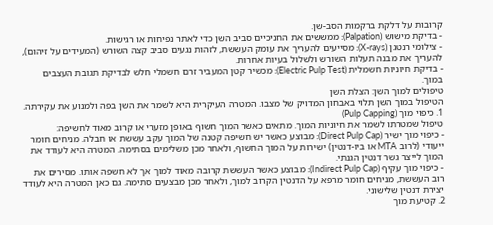קרובות על דלקת ברקמות הסב-שן.
- בדיקת מישוש (Palpation): ממששים את החניכיים סביב השן כדי לאתר נפיחות או רגישות.
- צילומי רנטגן (X-rays): מסייעים להעריך את עומק העששת, לזהות נגעים סביב קצה השורש (המעידים על זיהום), להעריך את מבנה תעלות השורש ולשלול בעיות אחרות.
- בדיקת חיוניות חשמלית (Electric Pulp Test): מכשיר קטן המעביר זרם חשמלי חלש לבדיקת תגובת העצבים במוך.
טיפולים למוך השן: הצלת השן
הטיפול במוך השן תלוי באבחון המדויק של מצבו. המטרה העיקרית היא לשמר את השן בפה ולמנוע את עקירתה.
1. כיפוי מוך (Pulp Capping)
טיפול שמטרתו לשמר את חיוניות המוך. מתאים כאשר המוך חשוף באופן מזערי או קרוב מאוד לחשיפה:
- כיפוי מוך ישיר (Direct Pulp Cap): מבוצע כאשר יש חשיפה קטנה של המוך עקב עששת או חבלה. מניחים חומר ייעודי (לרוב MTA או ביו-דנטין) ישירות על המוך החשוף, ולאחר מכן משלימים בסתימה. המטרה היא לעודד את המוך לייצר גשר דנטין הגנתי.
- כיפוי מוך עקיף (Indirect Pulp Cap): מבוצע כאשר העששת קרובה מאוד למוך אך לא חשפה אותו. מסירים את רוב העששת, מניחים חומר מרפא על הדנטין הקרוב למוך, ולאחר מכן מבצעים סתימה. גם כאן המטרה היא לעודד יצירת דנטין שלישוני.
2. קטיעת מוך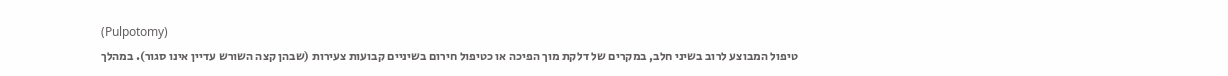(Pulpotomy)
טיפול המבוצע לרוב בשיני חלב, במקרים של דלקת מוך הפיכה או כטיפול חירום בשיניים קבועות צעירות (שבהן קצה השורש עדיין אינו סגור). במהלך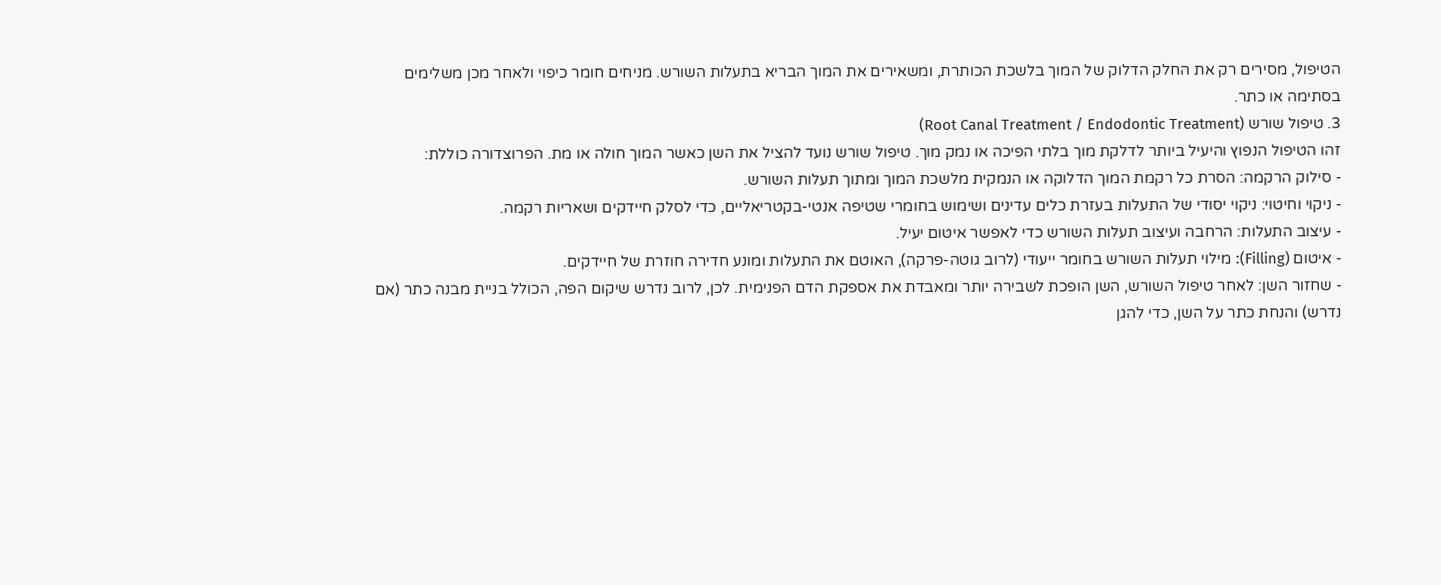הטיפול, מסירים רק את החלק הדלוק של המוך בלשכת הכותרת, ומשאירים את המוך הבריא בתעלות השורש. מניחים חומר כיפוי ולאחר מכן משלימים בסתימה או כתר.
3. טיפול שורש (Root Canal Treatment / Endodontic Treatment)
זהו הטיפול הנפוץ והיעיל ביותר לדלקת מוך בלתי הפיכה או נמק מוך. טיפול שורש נועד להציל את השן כאשר המוך חולה או מת. הפרוצדורה כוללת:
- סילוק הרקמה: הסרת כל רקמת המוך הדלוקה או הנמקית מלשכת המוך ומתוך תעלות השורש.
- ניקוי וחיטוי: ניקוי יסודי של התעלות בעזרת כלים עדינים ושימוש בחומרי שטיפה אנטי-בקטריאליים, כדי לסלק חיידקים ושאריות רקמה.
- עיצוב התעלות: הרחבה ועיצוב תעלות השורש כדי לאפשר איטום יעיל.
- איטום (Filling): מילוי תעלות השורש בחומר ייעודי (לרוב גוטה-פרקה), האוטם את התעלות ומונע חדירה חוזרת של חיידקים.
- שחזור השן: לאחר טיפול השורש, השן הופכת לשבירה יותר ומאבדת את אספקת הדם הפנימית. לכן, לרוב נדרש שיקום הפה, הכולל בניית מבנה כתר (אם נדרש) והנחת כתר על השן, כדי להגן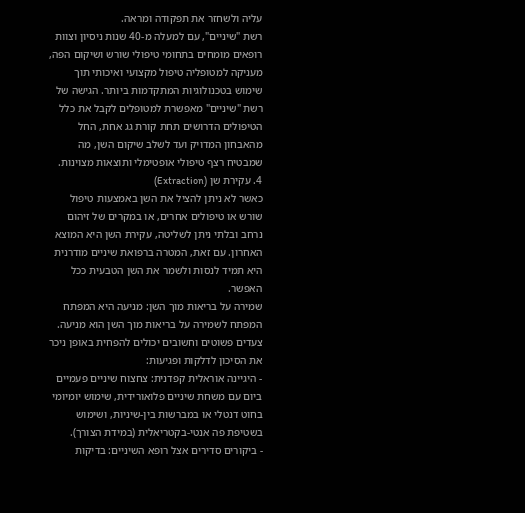עליה ולשחזר את תפקודה ומראהּ.
רשת "שיניים", עם למעלה מ-40 שנות ניסיון וצוות רופאים מומחים בתחומי טיפולי שורש ושיקום הפה, מעניקה למטופליה טיפול מקצועי ואיכותי תוך שימוש בטכנולוגיות המתקדמות ביותר. הגישה של רשת "שיניים" מאפשרת למטופלים לקבל את כלל הטיפולים הדרושים תחת קורת גג אחת, החל מהאבחון המדויק ועד לשלב שיקום השן, מה שמבטיח רצף טיפולי אופטימלי ותוצאות מצוינות.
4. עקירת שן (Extraction)
כאשר לא ניתן להציל את השן באמצעות טיפול שורש או טיפולים אחרים, או במקרים של זיהום נרחב ובלתי ניתן לשליטה, עקירת השן היא המוצא האחרון. עם זאת, המטרה ברפואת שיניים מודרנית היא תמיד לנסות ולשמר את השן הטבעית ככל האפשר.
שמירה על בריאות מוך השן: מניעה היא המפתח
המפתח לשמירה על בריאות מוך השן הוא מניעה. צעדים פשוטים וחשובים יכולים להפחית באופן ניכר את הסיכון לדלקות ופגיעות:
- היגיינה אוראלית קפדנית: צחצוח שיניים פעמיים ביום עם משחת שיניים פלואורידית, שימוש יומיומי בחוט דנטלי או במברשות בין-שיניות, ושימוש בשטיפת פה אנטי-בקטריאלית (במידת הצורך).
- ביקורים סדירים אצל רופא השיניים: בדיקות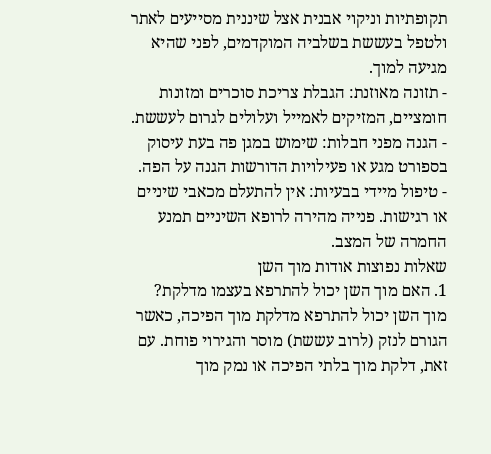תקופתיות וניקוי אבנית אצל שיננית מסייעים לאתר ולטפל בעששת בשלביה המוקדמים, לפני שהיא מגיעה למוך.
- תזונה מאוזנת: הגבלת צריכת סוכרים ומזונות חומציים, המזיקים לאמייל ועלולים לגרום לעששת.
- הגנה מפני חבלות: שימוש במגן פה בעת עיסוק בספורט מגע או פעילויות הדורשות הגנה על הפה.
- טיפול מיידי בבעיות: אין להתעלם מכאבי שיניים או רגישות. פנייה מהירה לרופא השיניים תמנע החמרה של המצב.
שאלות נפוצות אודות מוך השן
1. האם מוך השן יכול להתרפא בעצמו מדלקת?
מוך השן יכול להתרפא מדלקת מוך הפיכה, כאשר הגורם לנזק (לרוב עששת) מוסר והגירוי פוחת. עם זאת, דלקת מוך בלתי הפיכה או נמק מוך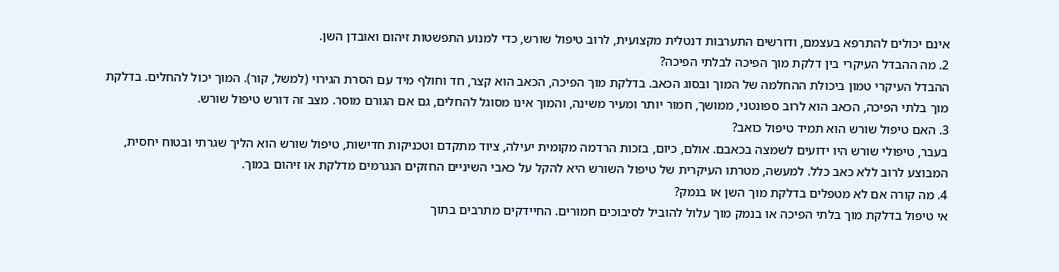אינם יכולים להתרפא בעצמם, ודורשים התערבות דנטלית מקצועית, לרוב טיפול שורש, כדי למנוע התפשטות זיהום ואובדן השן.
2. מה ההבדל העיקרי בין דלקת מוך הפיכה לבלתי הפיכה?
ההבדל העיקרי טמון ביכולת ההחלמה של המוך ובסוג הכאב. בדלקת מוך הפיכה, הכאב הוא קצר, חד וחולף מיד עם הסרת הגירוי (למשל, קור). המוך יכול להחלים. בדלקת מוך בלתי הפיכה, הכאב הוא לרוב ספונטני, ממושך, חמור יותר ומעיר משינה, והמוך אינו מסוגל להחלים, גם אם הגורם מוסר. מצב זה דורש טיפול שורש.
3. האם טיפול שורש הוא תמיד טיפול כואב?
בעבר, טיפולי שורש היו ידועים לשמצה בכאבם. אולם, כיום, בזכות הרדמה מקומית יעילה, ציוד מתקדם וטכניקות חדישות, טיפול שורש הוא הליך שגרתי ובטוח יחסית, המבוצע לרוב ללא כאב כלל. למעשה, מטרתו העיקרית של טיפול השורש היא להקל על כאבי השיניים החזקים הנגרמים מדלקת או זיהום במוך.
4. מה קורה אם לא מטפלים בדלקת מוך השן או בנמק?
אי טיפול בדלקת מוך בלתי הפיכה או בנמק מוך עלול להוביל לסיבוכים חמורים. החיידקים מתרבים בתוך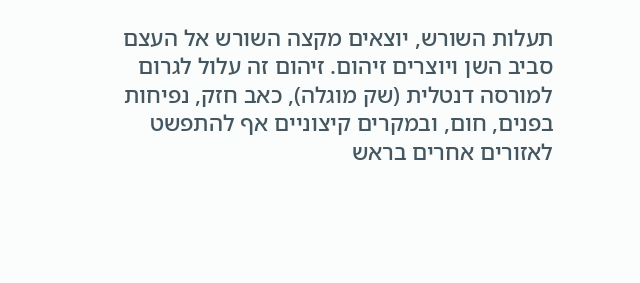תעלות השורש, יוצאים מקצה השורש אל העצם סביב השן ויוצרים זיהום. זיהום זה עלול לגרום למורסה דנטלית (שק מוגלה), כאב חזק, נפיחות בפנים, חום, ובמקרים קיצוניים אף להתפשט לאזורים אחרים בראש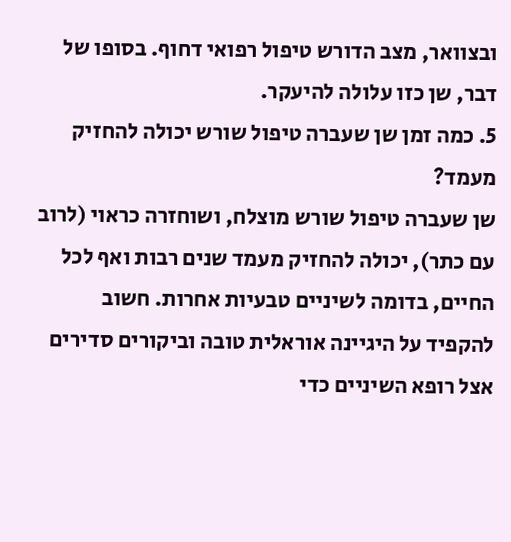ובצוואר, מצב הדורש טיפול רפואי דחוף. בסופו של דבר, שן כזו עלולה להיעקר.
5. כמה זמן שן שעברה טיפול שורש יכולה להחזיק מעמד?
שן שעברה טיפול שורש מוצלח, ושוחזרה כראוי (לרוב עם כתר), יכולה להחזיק מעמד שנים רבות ואף לכל החיים, בדומה לשיניים טבעיות אחרות. חשוב להקפיד על היגיינה אוראלית טובה וביקורים סדירים אצל רופא השיניים כדי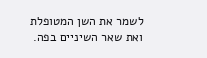לשמר את השן המטופלת ואת שאר השיניים בפה.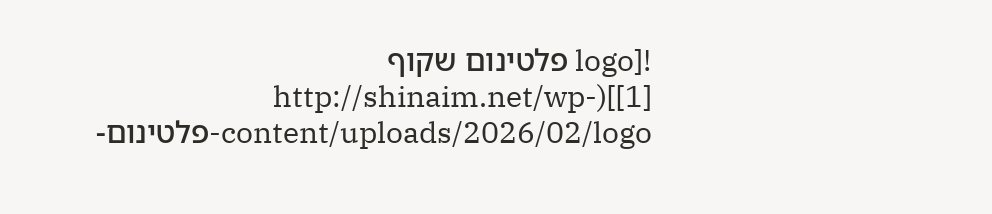![logo פלטינום שקוף [1]](http://shinaim.net/wp-content/uploads/2026/02/logo-פלטינום-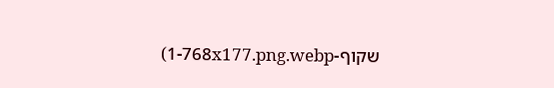שקוף-1-768x177.png.webp)